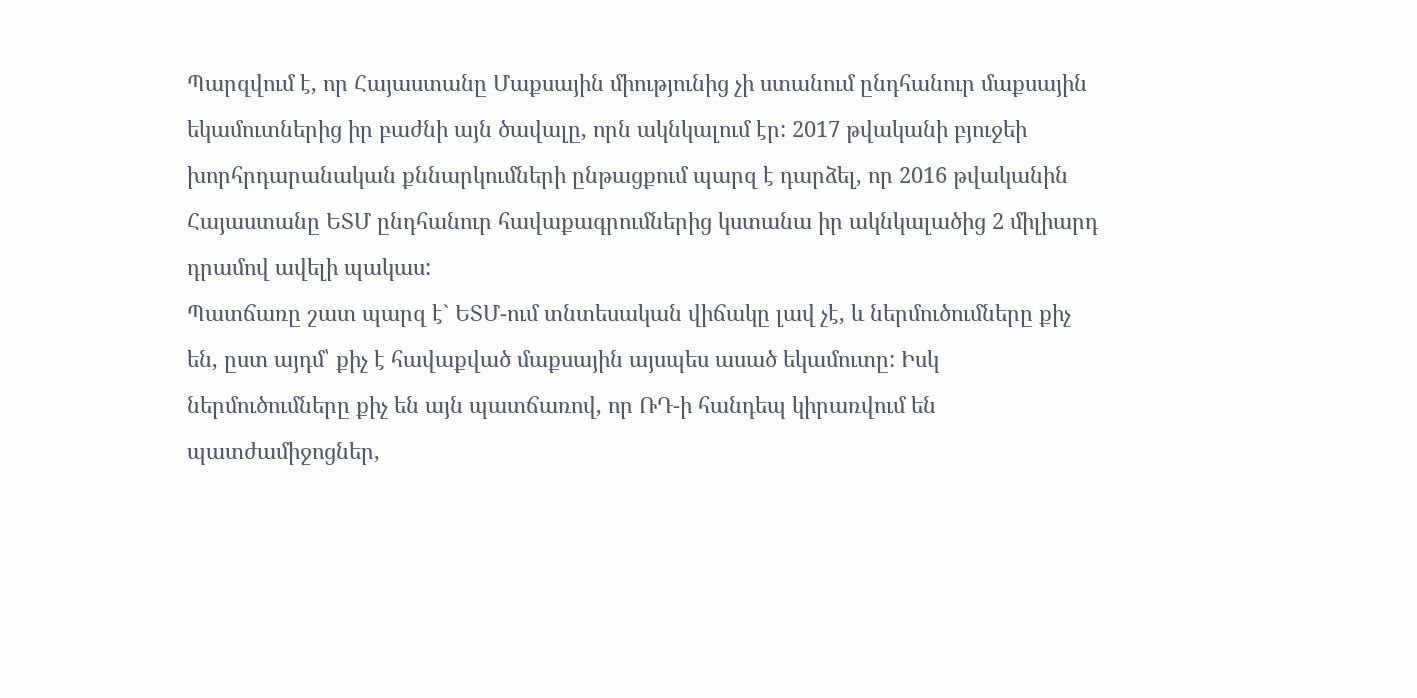Պարզվում է, որ Հայաստանը Մաքսային միությունից չի ստանում ընդհանուր մաքսային եկամուտներից իր բաժնի այն ծավալը, որն ակնկալում էր: 2017 թվականի բյուջեի խորհրդարանական քննարկումների ընթացքում պարզ է դարձել, որ 2016 թվականին Հայաստանը ԵՏՄ ընդհանուր հավաքագրումներից կստանա իր ակնկալածից 2 միլիարդ դրամով ավելի պակաս:
Պատճառը շատ պարզ է` ԵՏՄ-ում տնտեսական վիճակը լավ չէ, և ներմուծումները քիչ են, ըստ այդմ՝ քիչ է հավաքված մաքսային այսպես ասած եկամուտը: Իսկ ներմուծումները քիչ են այն պատճառով, որ ՌԴ-ի հանդեպ կիրառվում են պատժամիջոցներ,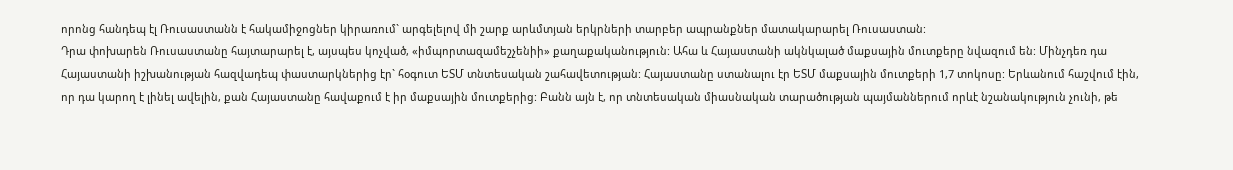որոնց հանդեպ էլ Ռուսաստանն է հակամիջոցներ կիրառում` արգելելով մի շարք արևմտյան երկրների տարբեր ապրանքներ մատակարարել Ռուսաստան:
Դրա փոխարեն Ռուսաստանը հայտարարել է, այսպես կոչված, «իմպորտազամեշչենիի» քաղաքականություն: Ահա և Հայաստանի ակնկալած մաքսային մուտքերը նվազում են: Մինչդեռ դա Հայաստանի իշխանության հազվադեպ փաստարկներից էր` հօգուտ ԵՏՄ տնտեսական շահավետության: Հայաստանը ստանալու էր ԵՏՄ մաքսային մուտքերի 1,7 տոկոսը: Երևանում հաշվում էին, որ դա կարող է լինել ավելին, քան Հայաստանը հավաքում է իր մաքսային մուտքերից: Բանն այն է, որ տնտեսական միասնական տարածության պայմաններում որևէ նշանակություն չունի, թե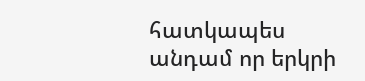հատկապես անդամ որ երկրի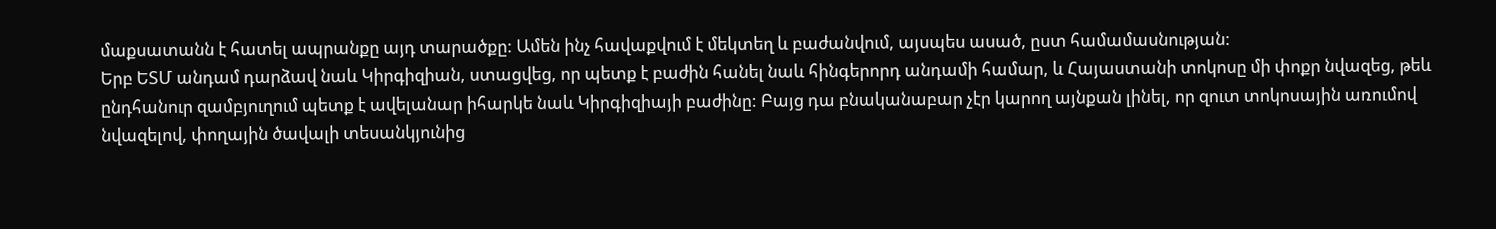մաքսատանն է հատել ապրանքը այդ տարածքը: Ամեն ինչ հավաքվում է մեկտեղ և բաժանվում, այսպես ասած, ըստ համամասնության:
Երբ ԵՏՄ անդամ դարձավ նաև Կիրգիզիան, ստացվեց, որ պետք է բաժին հանել նաև հինգերորդ անդամի համար, և Հայաստանի տոկոսը մի փոքր նվազեց, թեև ընդհանուր զամբյուղում պետք է ավելանար իհարկե նաև Կիրգիզիայի բաժինը: Բայց դա բնականաբար չէր կարող այնքան լինել, որ զուտ տոկոսային առումով նվազելով, փողային ծավալի տեսանկյունից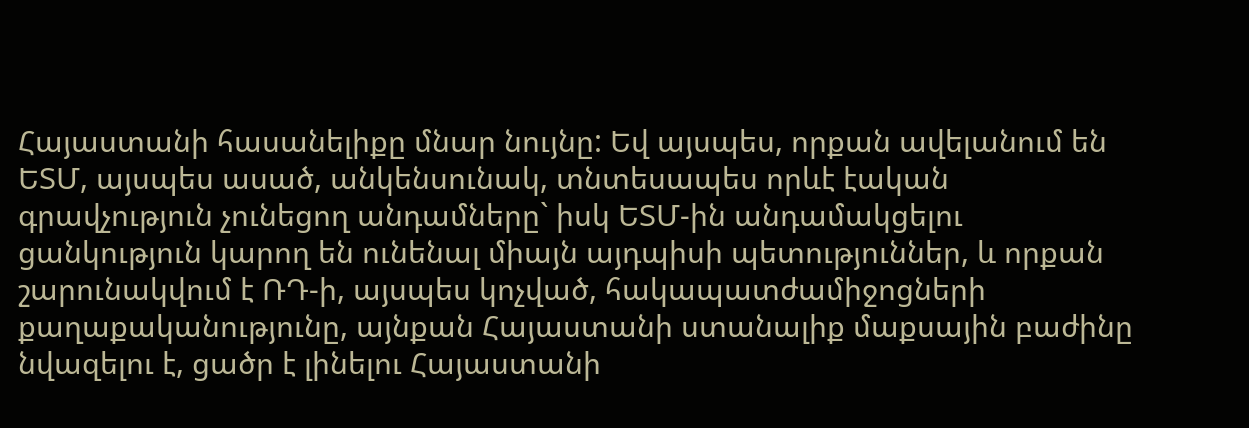Հայաստանի հասանելիքը մնար նույնը: Եվ այսպես, որքան ավելանում են ԵՏՄ, այսպես ասած, անկենսունակ, տնտեսապես որևէ էական գրավչություն չունեցող անդամները` իսկ ԵՏՄ-ին անդամակցելու ցանկություն կարող են ունենալ միայն այդպիսի պետություններ, և որքան շարունակվում է ՌԴ-ի, այսպես կոչված, հակապատժամիջոցների քաղաքականությունը, այնքան Հայաստանի ստանալիք մաքսային բաժինը նվազելու է, ցածր է լինելու Հայաստանի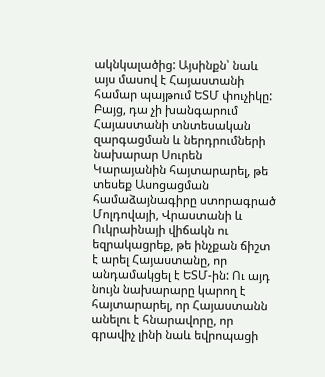ակնկալածից: Այսինքն՝ նաև այս մասով է Հայաստանի համար պայթում ԵՏՄ փուչիկը:
Բայց, դա չի խանգարում Հայաստանի տնտեսական զարգացման և ներդրումների նախարար Սուրեն Կարայանին հայտարարել, թե տեսեք Ասոցացման համաձայնագիրը ստորագրած Մոլդովայի, Վրաստանի և Ուկրաինայի վիճակն ու եզրակացրեք, թե ինչքան ճիշտ է արել Հայաստանը, որ անդամակցել է ԵՏՄ-ին: Ու այդ նույն նախարարը կարող է հայտարարել, որ Հայաստանն անելու է հնարավորը, որ գրավիչ լինի նաև եվրոպացի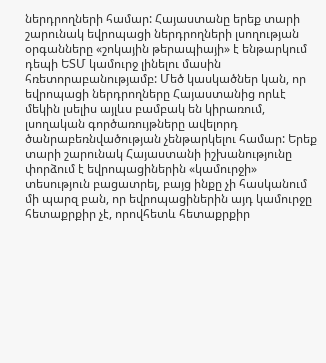ներդրողների համար: Հայաստանը երեք տարի շարունակ եվրոպացի ներդրողների լսողության օրգանները «շոկային թերապիայի» է ենթարկում դեպի ԵՏՄ կամուրջ լինելու մասին հռետորաբանությամբ: Մեծ կասկածներ կան, որ եվրոպացի ներդրողները Հայաստանից որևէ մեկին լսելիս այլևս բամբակ են կիրառում, լսողական գործառույթները ավելորդ ծանրաբեռնվածության չենթարկելու համար: Երեք տարի շարունակ Հայաստանի իշխանությունը փորձում է եվրոպացիներին «կամուրջի» տեսություն բացատրել, բայց ինքը չի հասկանում մի պարզ բան, որ եվրոպացիներին այդ կամուրջը հետաքրքիր չէ, որովհետև հետաքրքիր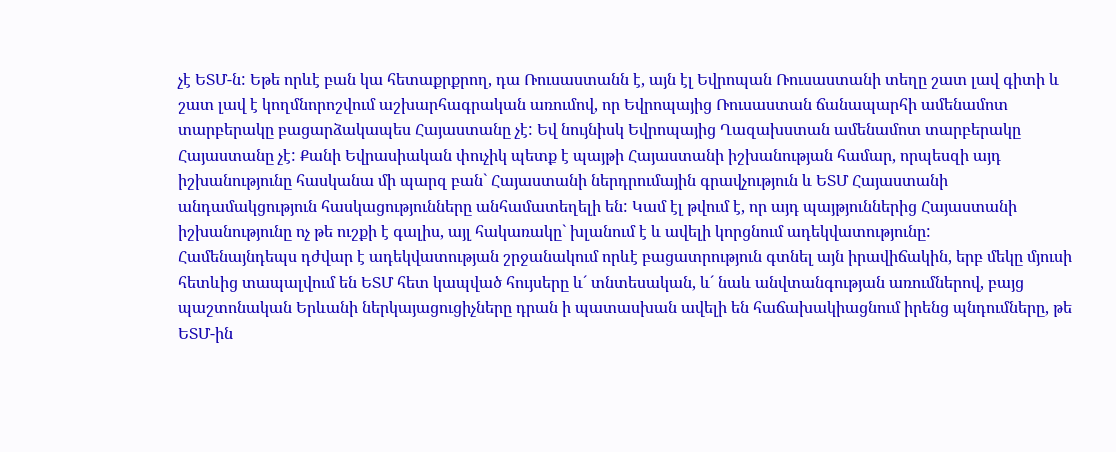չէ ԵՏՄ-ն: Եթե որևէ բան կա հետաքրքրող, դա Ռուսաստանն է, այն էլ Եվրոպան Ռուսաստանի տեղը շատ լավ գիտի և շատ լավ է կողմնորոշվում աշխարհագրական առումով, որ Եվրոպայից Ռուսաստան ճանապարհի ամենամոտ տարբերակը բացարձակապես Հայաստանը չէ: Եվ նույնիսկ Եվրոպայից Ղազախստան ամենամոտ տարբերակը Հայաստանը չէ: Քանի Եվրասիական փուչիկ պետք է պայթի Հայաստանի իշխանության համար, որպեսզի այդ իշխանությունը հասկանա մի պարզ բան` Հայաստանի ներդրումային գրավչություն և ԵՏՄ Հայաստանի անդամակցություն հասկացությունները անհամատեղելի են: Կամ էլ թվում է, որ այդ պայթյուններից Հայաստանի իշխանությունը ոչ թե ուշքի է գալիս, այլ հակառակը` խլանում է և ավելի կորցնում ադեկվատությունը:
Համենայնդեպս դժվար է ադեկվատության շրջանակում որևէ բացատրություն գտնել այն իրավիճակին, երբ մեկը մյուսի հետևից տապալվում են ԵՏՄ հետ կապված հույսերը և´ տնտեսական, և´ նաև անվտանգության առումներով, բայց պաշտոնական Երևանի ներկայացուցիչները դրան ի պատասխան ավելի են հաճախակիացնում իրենց պնդումները, թե ԵՏՄ-ին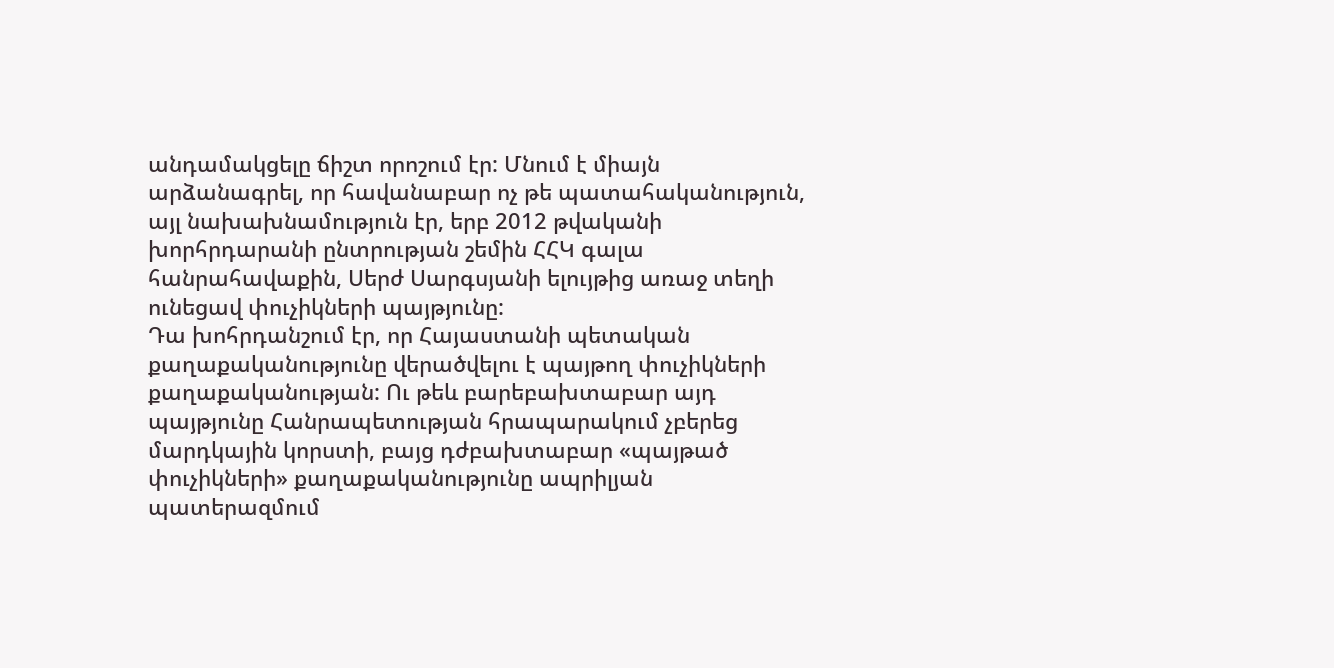անդամակցելը ճիշտ որոշում էր: Մնում է միայն արձանագրել, որ հավանաբար ոչ թե պատահականություն, այլ նախախնամություն էր, երբ 2012 թվականի խորհրդարանի ընտրության շեմին ՀՀԿ գալա հանրահավաքին, Սերժ Սարգսյանի ելույթից առաջ տեղի ունեցավ փուչիկների պայթյունը:
Դա խոհրդանշում էր, որ Հայաստանի պետական քաղաքականությունը վերածվելու է պայթող փուչիկների քաղաքականության: Ու թեև բարեբախտաբար այդ պայթյունը Հանրապետության հրապարակում չբերեց մարդկային կորստի, բայց դժբախտաբար «պայթած փուչիկների» քաղաքականությունը ապրիլյան պատերազմում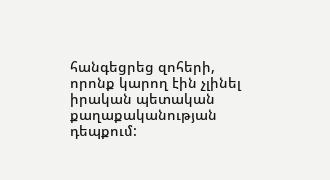հանգեցրեց զոհերի, որոնք կարող էին չլինել իրական պետական քաղաքականության դեպքում: